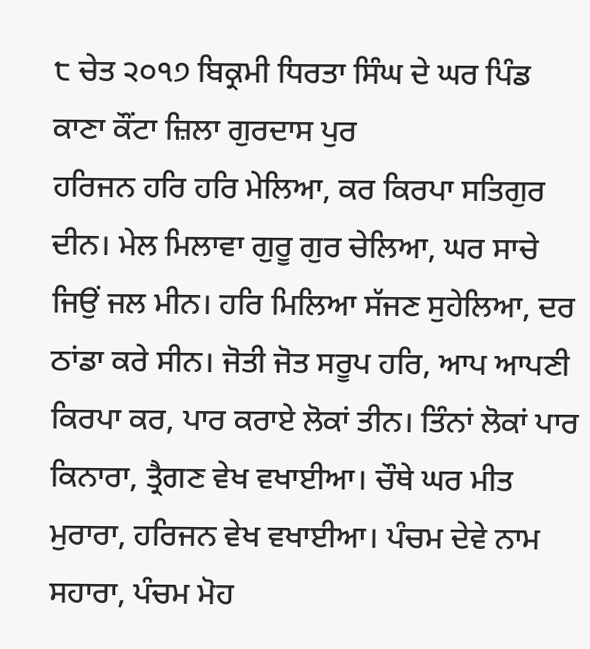੮ ਚੇਤ ੨੦੧੭ ਬਿਕ੍ਰਮੀ ਧਿਰਤਾ ਸਿੰਘ ਦੇ ਘਰ ਪਿੰਡ ਕਾਣਾ ਕੌਂਟਾ ਜ਼ਿਲਾ ਗੁਰਦਾਸ ਪੁਰ
ਹਰਿਜਨ ਹਰਿ ਹਰਿ ਮੇਲਿਆ, ਕਰ ਕਿਰਪਾ ਸਤਿਗੁਰ ਦੀਨ। ਮੇਲ ਮਿਲਾਵਾ ਗੁਰੂ ਗੁਰ ਚੇਲਿਆ, ਘਰ ਸਾਚੇ ਜਿਉਂ ਜਲ ਮੀਨ। ਹਰਿ ਮਿਲਿਆ ਸੱਜਣ ਸੁਹੇਲਿਆ, ਦਰ ਠਾਂਡਾ ਕਰੇ ਸੀਨ। ਜੋਤੀ ਜੋਤ ਸਰੂਪ ਹਰਿ, ਆਪ ਆਪਣੀ ਕਿਰਪਾ ਕਰ, ਪਾਰ ਕਰਾਏ ਲੋਕਾਂ ਤੀਨ। ਤਿੰਨਾਂ ਲੋਕਾਂ ਪਾਰ ਕਿਨਾਰਾ, ਤ੍ਰੈਗਣ ਵੇਖ ਵਖਾਈਆ। ਚੌਥੇ ਘਰ ਮੀਤ ਮੁਰਾਰਾ, ਹਰਿਜਨ ਵੇਖ ਵਖਾਈਆ। ਪੰਚਮ ਦੇਵੇ ਨਾਮ ਸਹਾਰਾ, ਪੰਚਮ ਮੋਹ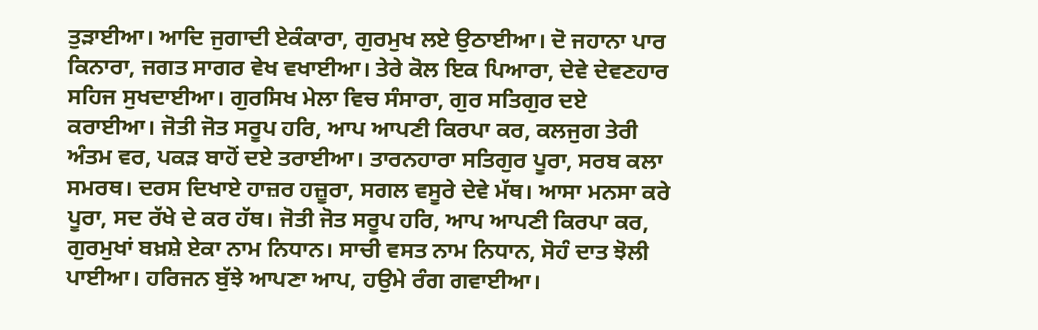ਤੁੜਾਈਆ। ਆਦਿ ਜੁਗਾਦੀ ਏਕੰਕਾਰਾ, ਗੁਰਮੁਖ ਲਏ ਉਠਾਈਆ। ਦੋ ਜਹਾਨਾ ਪਾਰ ਕਿਨਾਰਾ, ਜਗਤ ਸਾਗਰ ਵੇਖ ਵਖਾਈਆ। ਤੇਰੇ ਕੋਲ ਇਕ ਪਿਆਰਾ, ਦੇਵੇ ਦੇਵਣਹਾਰ ਸਹਿਜ ਸੁਖਦਾਈਆ। ਗੁਰਸਿਖ ਮੇਲਾ ਵਿਚ ਸੰਸਾਰਾ, ਗੁਰ ਸਤਿਗੁਰ ਦਏ ਕਰਾਈਆ। ਜੋਤੀ ਜੋਤ ਸਰੂਪ ਹਰਿ, ਆਪ ਆਪਣੀ ਕਿਰਪਾ ਕਰ, ਕਲਜੁਗ ਤੇਰੀ ਅੰਤਮ ਵਰ, ਪਕੜ ਬਾਹੋਂ ਦਏ ਤਰਾਈਆ। ਤਾਰਨਹਾਰਾ ਸਤਿਗੁਰ ਪੂਰਾ, ਸਰਬ ਕਲਾ ਸਮਰਥ। ਦਰਸ ਦਿਖਾਏ ਹਾਜ਼ਰ ਹਜ਼ੂਰਾ, ਸਗਲ ਵਸੂਰੇ ਦੇਵੇ ਮੱਥ। ਆਸਾ ਮਨਸਾ ਕਰੇ ਪੂਰਾ, ਸਦ ਰੱਖੇ ਦੇ ਕਰ ਹੱਥ। ਜੋਤੀ ਜੋਤ ਸਰੂਪ ਹਰਿ, ਆਪ ਆਪਣੀ ਕਿਰਪਾ ਕਰ, ਗੁਰਮੁਖਾਂ ਬਖ਼ਸ਼ੇ ਏਕਾ ਨਾਮ ਨਿਧਾਨ। ਸਾਚੀ ਵਸਤ ਨਾਮ ਨਿਧਾਨ, ਸੋਹੰ ਦਾਤ ਝੋਲੀ ਪਾਈਆ। ਹਰਿਜਨ ਬੁੱਝੇ ਆਪਣਾ ਆਪ, ਹਉਮੇ ਰੰਗ ਗਵਾਈਆ।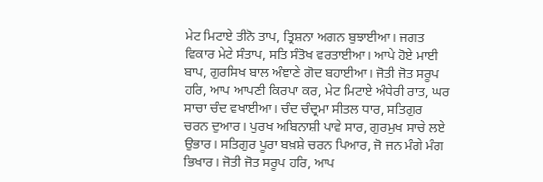ਮੇਟ ਮਿਟਾਏ ਤੀਨੋ ਤਾਪ, ਤ੍ਰਿਸ਼ਨਾ ਅਗਨ ਬੁਝਾਈਆ। ਜਗਤ ਵਿਕਾਰ ਮੇਟੇ ਸੰਤਾਪ, ਸਤਿ ਸੰਤੋਖ ਵਰਤਾਈਆ। ਆਪੇ ਹੋਏ ਮਾਈ ਬਾਪ, ਗੁਰਸਿਖ ਬਾਲ ਅੰਞਾਣੇ ਗੋਦ ਬਹਾਈਆ। ਜੋਤੀ ਜੋਤ ਸਰੂਪ ਹਰਿ, ਆਪ ਆਪਣੀ ਕਿਰਪਾ ਕਰ, ਮੇਟ ਮਿਟਾਏ ਅੰਧੇਰੀ ਰਾਤ, ਘਰ ਸਾਚਾ ਚੰਦ ਵਖਾਈਆ। ਚੰਦ ਚੰਦ੍ਰਮਾ ਸੀਤਲ ਧਾਰ, ਸਤਿਗੁਰ ਚਰਨ ਦੁਆਰ। ਪੁਰਖ ਅਬਿਨਾਸ਼ੀ ਪਾਵੇ ਸਾਰ, ਗੁਰਮੁਖ ਸਾਚੇ ਲਏ ਉਭਾਰ। ਸਤਿਗੁਰ ਪੂਰਾ ਬਖ਼ਸ਼ੇ ਚਰਨ ਪਿਆਰ, ਜੋ ਜਨ ਮੰਗੇ ਮੰਗ ਭਿਖਾਰ। ਜੋਤੀ ਜੋਤ ਸਰੂਪ ਹਰਿ, ਆਪ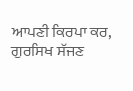ਆਪਣੀ ਕਿਰਪਾ ਕਰ, ਗੁਰਸਿਖ ਸੱਜਣ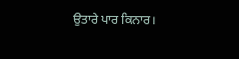ਉਤਾਰੇ ਪਾਰ ਕਿਨਾਰ।